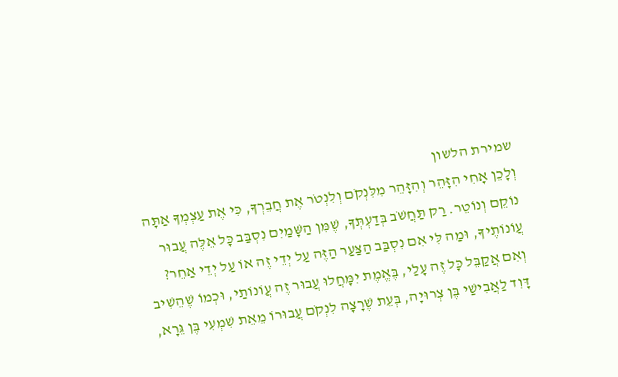שמירת הלשון
וְלָכֵן אָחִי הִזָּהֵר וְהִזָּהֵר מִלִּנְקֹם וְלִנְטֹר אֶת חֲבֵרְךָ, כִּי אֶת עַצְמְךָ אַתָּה נוֹקֵם וְנוֹטֵר. רַק תַּחֲשֹׁב בְּדַעְתְּךָ, שֶׁמִּן הַשָּׁמַיִם נִסְבַּב כָּל אֵלֶּה עֲבוּר עֲוֹנוֹתֶיךָ, וּמַה לִּי אִם נִסְבַּב הַצַּעַר הַזֶּה עַל יְדֵי זֶה אוֹ עַל יְדֵי אַחֵר? וְאִם אֲקַבֵּל כָּל זֶה עָלַי, בֶּאֱמֶת יִמָּחֲלוּ עֲבוּר זֶה עֲוֹנוֹתַי, וּכְמוֹ שֶׁהֵשִׁיב דָּוִד לַאֲבִישַׁי בֶּן צְרוּיָה, בְּעֵת שֶׁרָצָה לִנְקֹם עֲבוּרוֹ מֵאֵת שִׁמְעִי בֶּן גֵּרָא,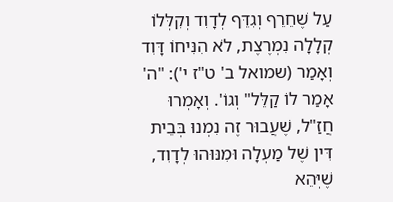עַל שֶׁחֵרֵף וְגִדֵּף לְדָוִד וְקִלְּלוֹ קְלָלָה נִמְרֶצֶת, לֹא הִנִּיחוֹ דָּוִד וְאָמַר (שמואל ב' ט"ז י'): "ה' אָמַר לוֹ קַלֵּל" וְגוֹ'. וְאָמְרוּ חֲזַ"ל, שֶׁעֲבוּר זֶה נִמְנוּ בְּבֵית דִּין שֶׁל מַעְלָה וּמִנּוּהוּ לְדָוִד, שֶׁיְּהֵא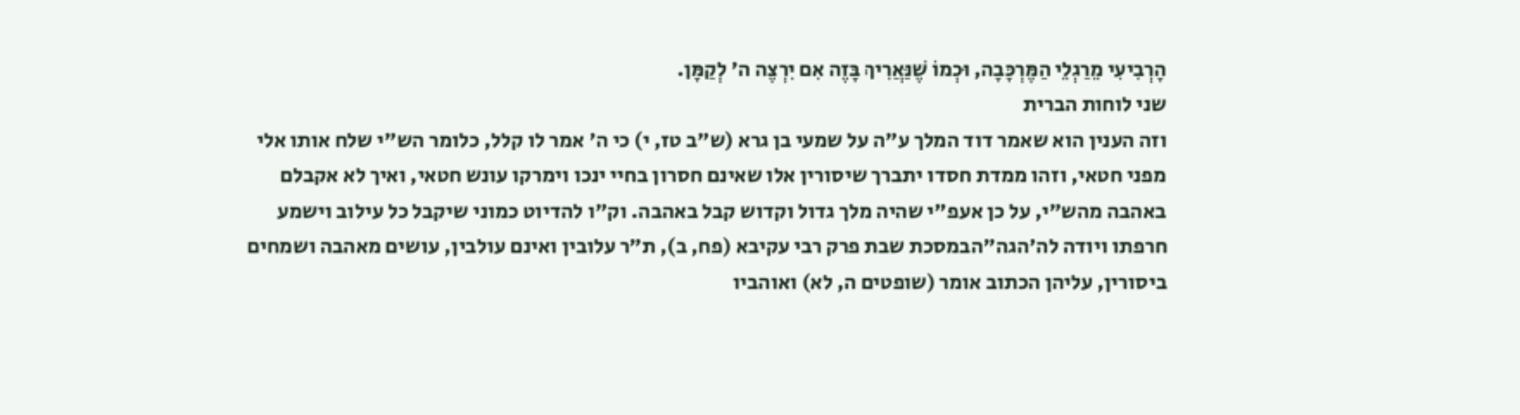הָרְבִיעִי מֵרַגְלֵי הַמֶּרְכָּבָה, וּכְמוֹ שֶׁנַּאֲרִיךְ בָּזֶה אִם יִרְצֶה ה' לְקַמָּן.
שני לוחות הברית
וזה הענין הוא שאמר דוד המלך ע"ה על שמעי בן גרא (ש"ב טז, י) כי ה' אמר לו קלל, כלומר הש"י שלח אותו אלי מפני חטאי, וזהו ממדת חסדו יתברך שיסורין אלו שאינם חסרון בחיי ינכו וימרקו עונש חטאי, ואיך לא אקבלם באהבה מהש"י, על כן אעפ"י שהיה מלך גדול וקדוש קבל באהבה. וק"ו להדיוט כמוני שיקבל כל עילוב וישמע חרפתו ויודה לה'הגה"הבמסכת שבת פרק רבי עקיבא (פח, ב), ת"ר עלובין ואינם עולבין, עושים מאהבה ושמחים ביסורין, עליהן הכתוב אומר (שופטים ה, לא) ואוהביו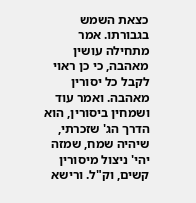כצאת השמש בגבורתו. אמר מתחילה עושין מאהבה, כי כן ראוי לקבל כל יסורין מאהבה. ואמר עוד ושמחין ביסורין, הוא הדרך הג' שזכרתי, שיהיה שמח, שמזה יהי' ניצול מיסורין קשים, וק"ל. ורישא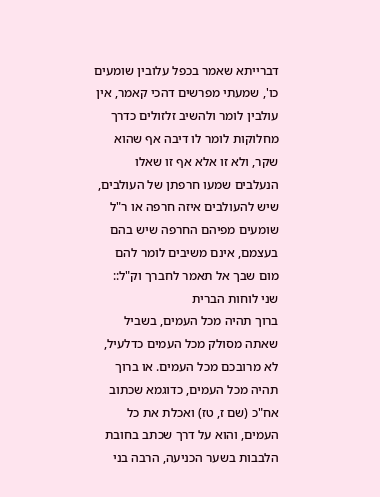דברייתא שאמר בכפל עלובין שומעים כו', שמעתי מפרשים דהכי קאמר, אין עולבין לומר ולהשיב זלזולים כדרך מחלוקות לומר לו דיבה אף שהוא שקר, ולא זו אלא אף זו שאלו הנעלבים שמעו חרפתן של העולבים, שיש להעולבים איזה חרפה או ר"ל שומעים מפיהם החרפה שיש בהם בעצמם, אינם משיבים לומר להם מום שבך אל תאמר לחברך וק"ל::
שני לוחות הברית
ברוך תהיה מכל העמים, בשביל שאתה מסולק מכל העמים כדלעיל, לא מרובכם מכל העמים. או ברוך תהיה מכל העמים, כדוגמא שכתוב אח"כ (שם ז, טז) ואכלת את כל העמים, והוא על דרך שכתב בחובת הלבבות בשער הכניעה, הרבה בני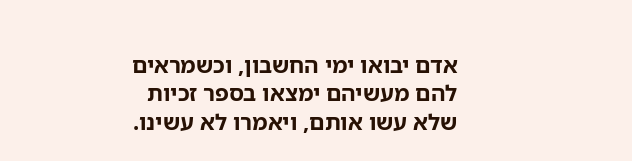אדם יבואו ימי החשבון, וכשמראים להם מעשיהם ימצאו בספר זכיות שלא עשו אותם, ויאמרו לא עשינו.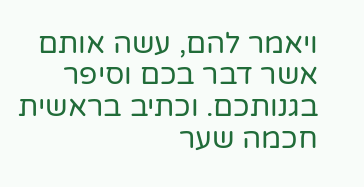ויאמר להם, עשה אותם אשר דבר בכם וסיפר בגנותכם. וכתיב בראשית חכמה שער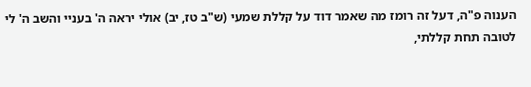הענוה פ"ה, דעל זה רומז מה שאמר דוד על קללת שמעי (ש"ב טז, יב) אולי יראה ה' בעניי והשב ה' לי לטובה תחת קללתי,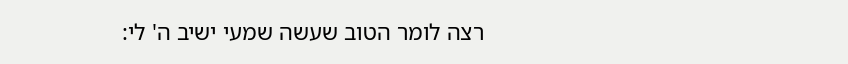רצה לומר הטוב שעשה שמעי ישיב ה' לי: